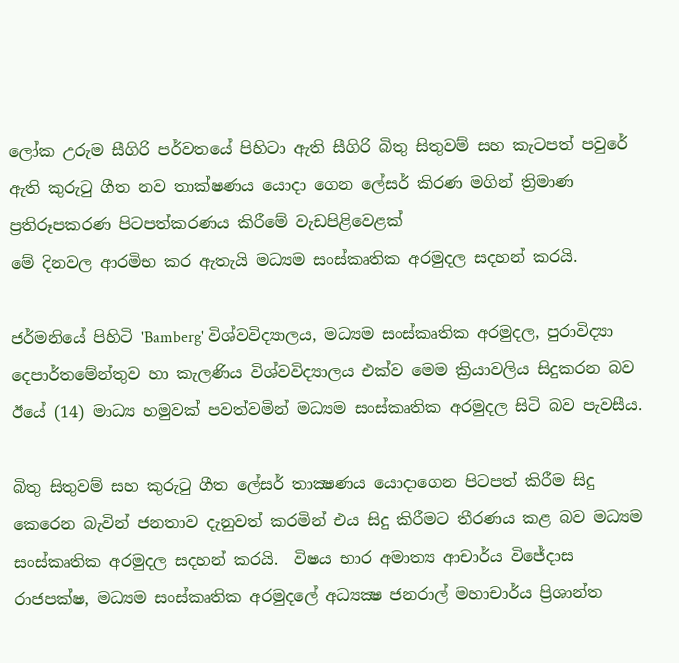ලෝක උරුම සීගිරි පර්වතයේ පිහිටා ඇති සීගිරි බිතු සිතුවම් සහ කැටපත් පවුරේ ඇති කුරුටු ගීත නව තාක්ෂණය යොදා ගෙන ලේසර් කිරණ මගින් ත්‍රිමාණ ප්‍රතිරූපකරණ පිටපත්කරණය කිරීමේ වැඩපිළිවෙළක්
මේ දිනවල ආරමිභ කර ඇතැයි මධ්‍යම සංස්කෘතික අරමුදල සදහන් කරයි.

ජර්මනියේ පිහිටි 'Bamberg' විශ්වවිද්‍යාලය, මධ්‍යම සංස්කෘතික අරමුදල, පුරාවිද්‍යා දෙපාර්තමේන්තුව හා කැලණිය විශ්වවිද්‍යාලය එක්ව මෙම ක්‍රියාවලිය සිදුකරන බව ඊයේ (14) මාධ්‍ය හමුවක් පවත්වමින් මධ්‍යම සංස්කෘතික අරමුදල සිටි බව පැවසීය.

බිතු සිතුවම් සහ කුරුටු ගීත ලේසර් තාක්‍ෂණය යොදාගෙන පිටපත් කිරීම සිදු කෙරෙන බැවින් ජනතාව දැනුවත් කරමින් එය සිදු කිරීමට තීරණය කළ බව මධ්‍යම සංස්කෘතික අරමුදල සදහන් කරයි.  විෂය භාර අමාත්‍ය ආචාර්ය විජේදාස රාජපක්ෂ, මධ්‍යම සංස්කෘතික අරමුදලේ අධ්‍යක්‍ෂ ජනරාල් මහාචාර්ය ප්‍රිශාන්ත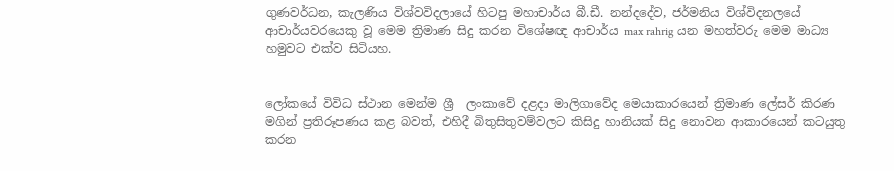ගුණවර්ධන, කැලණිය විශ්වවිදලායේ හිටපු මහාචාර්ය බී.ඩී. නන්දදේව, ජර්මනිය විශ්විදනලයේ ආචාර්යවරයෙකු වූ මෙම ත්‍රිමාණ සිදු කරන විශේෂඥ ආචාර්ය max rahrig යන මහත්වරු මෙම මාධ්‍ය හමුවට එක්ව සිටියහ.


ලෝකයේ විවිධ ස්ථාන මෙන්ම ශ්‍රී  ලංකාවේ දළදා මාලිගාවේද මෙයාකාරයෙන් ත්‍රිමාණ ලේසර් කිරණ මගින් ප්‍රතිරූපණය කළ බවත්, එහිදී බිතුසිතුවම්වලට කිසිදු හානියක් සිදු නොවන ආකාරයෙන් කටයුතු කරන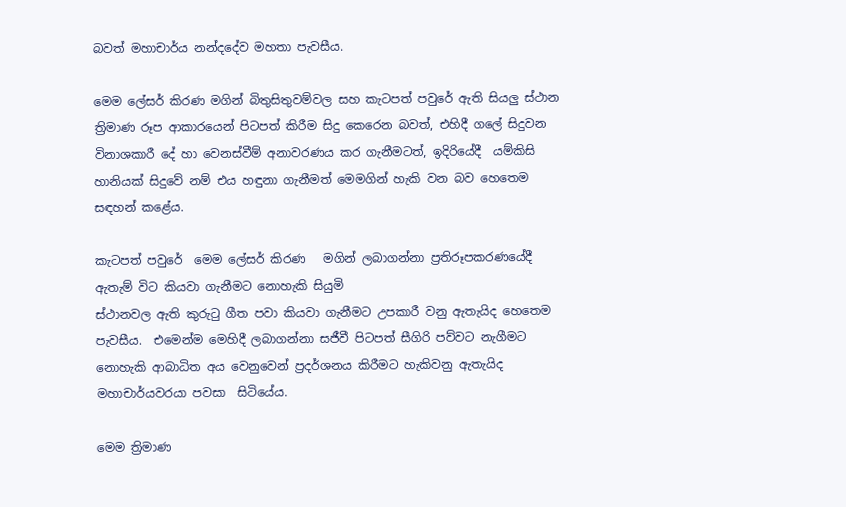බවත් මහාචාර්ය නන්දදේව මහතා පැවසීය.

මෙම ලේසර් කිරණ මගින් බිතුසිතුවම්වල සහ කැටපත් පවුරේ ඇති සියලු ස්ථාන ත්‍රිමාණ රූප ආකාරයෙන් පිටපත් කිරීම සිදු කෙරෙන බවත්, එහිදී ගලේ සිදුවන විනාශකාරී දේ හා වෙනස්වීම් අනාවරණය කර ගැනීමටත්, ඉදිරියේදී  යම්කිසි හානියක් සිදුවේ නම් එය හඳුනා ගැනීමත් මෙමගින් හැකි වන බව හෙතෙම සඳහන් කළේය.

කැටපත් පවුරේ  මෙම ලේසර් කිරණ   මගින් ලබාගන්නා ප්‍රතිරූපකරණයේදී ඇතැම් විට කියවා ගැනීමට නොහැකි සියුමි
ස්ථානවල ඇති කුරුටු ගීත පවා කියවා ගැනීමට උපකාරී වනු ඇතැයිද හෙතෙම පැවසීය.  එමෙන්ම මෙහිදී ලබාගන්නා සජීවී පිටපත් සීගිරි පව්වට නැගීමට නොහැකි ආබාධිත අය වෙනුවෙන් ප්‍රදර්ශනය කිරීමට හැකිවනු ඇතැයිද මහාචාර්යවරයා පවසා  සිටියේය.

මෙම ත්‍රිමාණ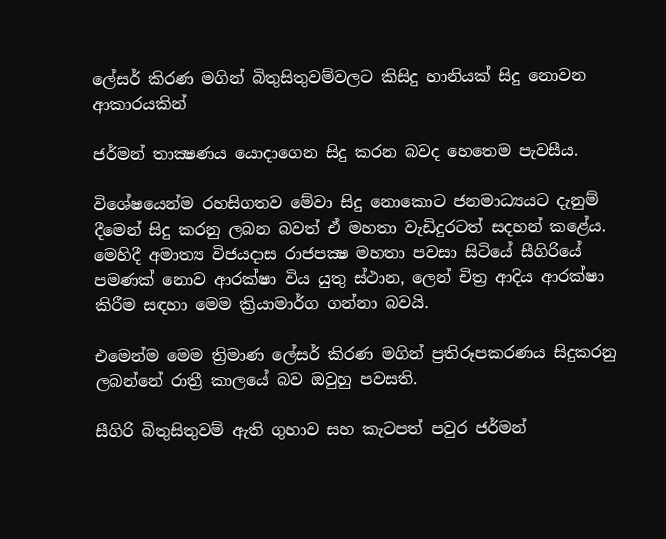ලේසර් කිරණ මගින් බිතුසිතුවම්වලට කිසිදු හානියක් සිදු නොවන ආකාරයකින්

ජර්මන් තාක්‍ෂණය යොදාගෙන සිදු කරන බවද හෙතෙම පැවසීය.

විශේෂයෙන්ම රහසිගතව මේවා සිදු නොකොට ජනමාධ්‍යයට දැනුම් දීමෙන් සිදු කරනු ලබන බවත් ඒ මහතා වැඩිදුරටත් සදහන් කළේය.
මෙහිදී අමාත්‍ය විජයදාස රාජපක්‍ෂ මහතා පවසා සිටියේ සීගිරියේ පමණක් නොව ආරක්ෂා විය යුතු ස්ථාන, ලෙන් චිත්‍ර ආදිය ආරක්ෂා කිරීම සඳහා මෙම ක්‍රියාමාර්ග ගන්නා බවයි.

එමෙන්ම මෙම ත්‍රිමාණ ලේසර් කිරණ මගින් ප්‍රතිරූපකරණය සිදුකරනු ලබන්නේ රාත්‍රී කාලයේ බව ඔවුහු පවසති.

සීගිරි බිතුසිතුවම් ඇති ගුහාව සහ කැටපත් පවුර ජර්මන්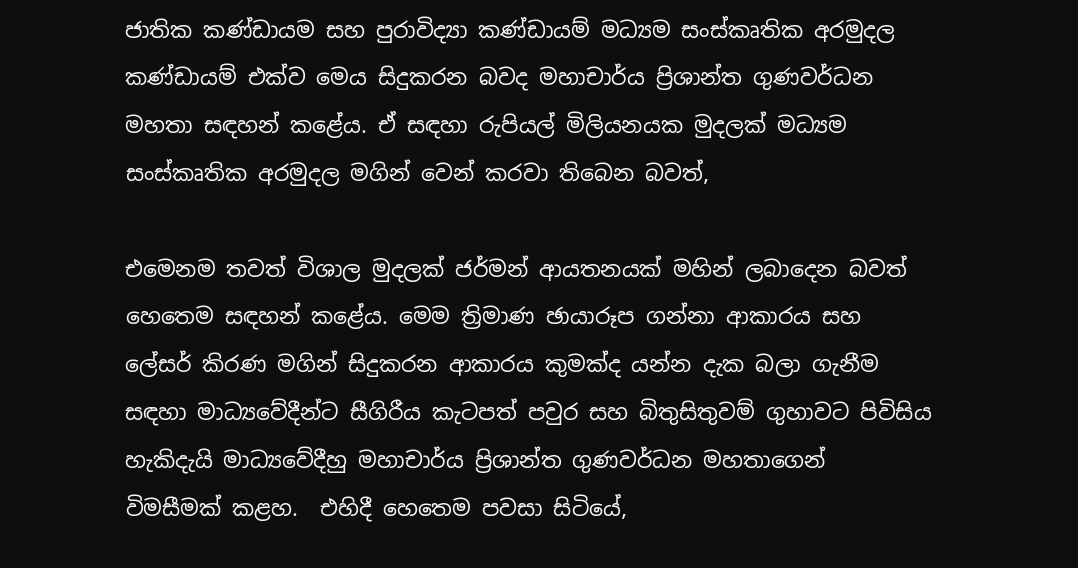ජාතික කණ්ඩායම සහ පුරාවිද්‍යා කණ්ඩායම් මධ්‍යම සංස්කෘතික අරමුදල කණ්ඩායම් එක්ව මෙය සිදුකරන බවද මහාචාර්ය ප්‍රිශාන්ත ගුණවර්ධන මහතා සඳහන් කළේය. ඒ සඳහා රුපියල් මිලියනයක මුදලක් මධ්‍යම සංස්කෘතික අරමුදල මගින් වෙන් කරවා තිබෙන බවත්,

එමෙනම තවත් විශාල මුදලක් ජර්මන් ආයතනයක් මහින් ලබාදෙන බවත් හෙතෙම සඳහන් කළේය. මෙම ත්‍රිමාණ ඡායාරූප ගන්නා ආකාරය සහ ලේසර් කිරණ මගින් සිදුකරන ආකාරය කුමක්ද යන්න දැක බලා ගැනීම සඳහා මාධ්‍යවේදීන්ට සීගිරීය කැටපත් පවුර සහ බිතුසිතුවම් ගුහාවට පිවිසිය හැකිදැයි මාධ්‍යවේදීහු මහාචාර්ය ප්‍රිශාන්ත ගුණවර්ධන මහතාගෙන් විමසීමක් කළහ.  එහිදී හෙතෙම පවසා සිටියේ,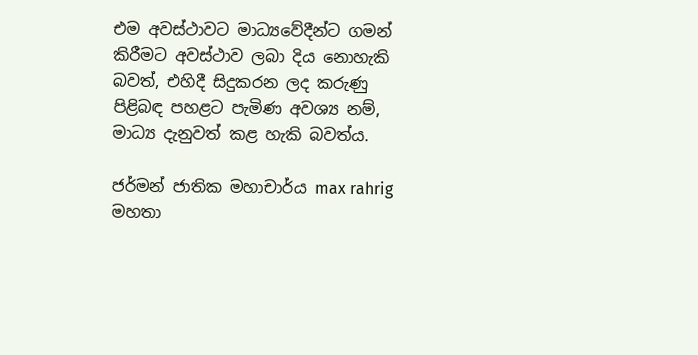එම අවස්ථාවට මාධ්‍යවේදීන්ට ගමන් කිරීමට අවස්ථාව ලබා දිය නොහැකි බවත්, එහිදී සිදුකරන ලද කරුණු පිළිබඳ පහළට පැමිණ අවශ්‍ය නම්, මාධ්‍ය දැනුවත් කළ හැකි බවත්ය.

ජර්මන් ජාතික මහාචාර්ය max rahrig මහතා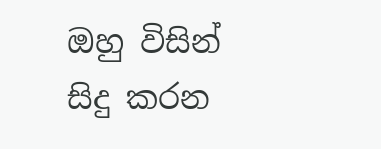ඔහු විසින් සිදු කරන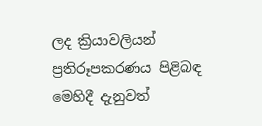ලද ක්‍රියාවලියන් ප්‍රතිරූපකරණය පිළිබඳ මෙහිදී දැනුවත්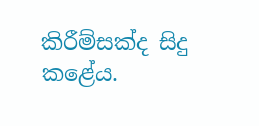කිරීම්සක්ද සිදු කළේය.